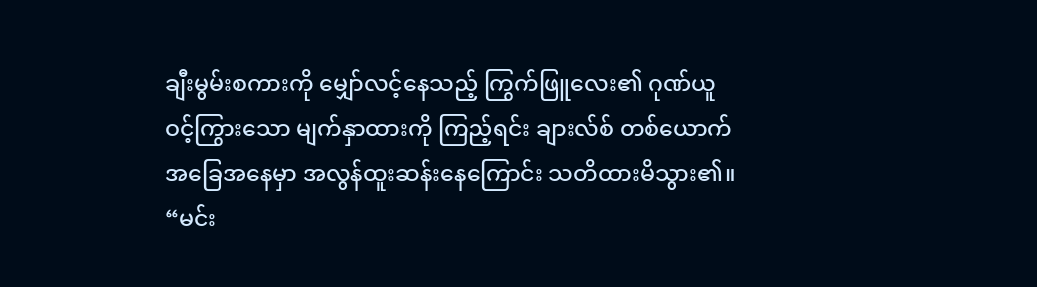ချီးမွမ်းစကားကို မျှော်လင့်နေသည့် ကြွက်ဖြူလေး၏ ဂုဏ်ယူဝင့်ကြွားသော မျက်နှာထားကို ကြည့်ရင်း ချားလ်စ် တစ်ယောက် အခြေအနေမှာ အလွန်ထူးဆန်းနေကြောင်း သတိထားမိသွား၏။
“မင်း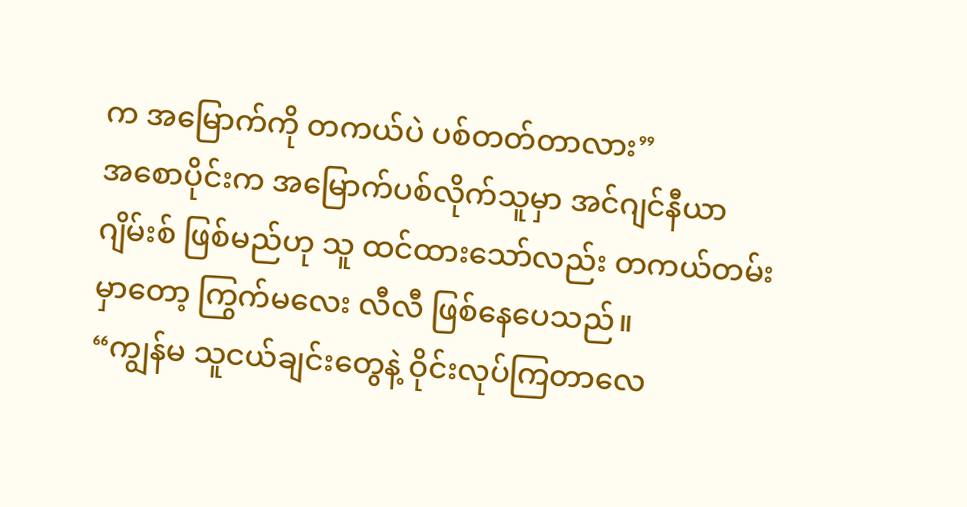က အမြောက်ကို တကယ်ပဲ ပစ်တတ်တာလား”
အစောပိုင်းက အမြောက်ပစ်လိုက်သူမှာ အင်ဂျင်နီယာ ဂျိမ်းစ် ဖြစ်မည်ဟု သူ ထင်ထားသော်လည်း တကယ်တမ်းမှာတော့ ကြွက်မလေး လီလီ ဖြစ်နေပေသည်။
“ကျွန်မ သူငယ်ချင်းတွေနဲ့ ဝိုင်းလုပ်ကြတာလေ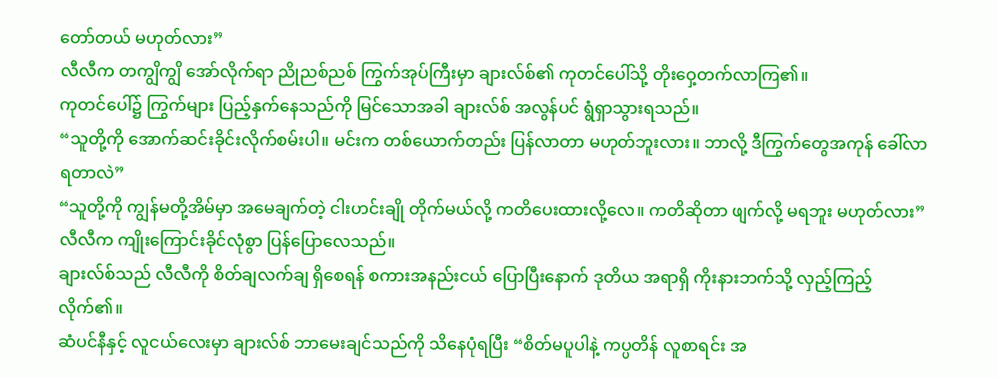တော်တယ် မဟုတ်လား”
လီလီက တကျွိကျွိ အော်လိုက်ရာ ညိုညစ်ညစ် ကြွက်အုပ်ကြီးမှာ ချားလ်စ်၏ ကုတင်ပေါ်သို့ တိုးဝှေ့တက်လာကြ၏။
ကုတင်ပေါ်၌ ကြွက်များ ပြည့်နှက်နေသည်ကို မြင်သောအခါ ချားလ်စ် အလွန်ပင် ရွံရှာသွားရသည်။
“သူတို့ကို အောက်ဆင်းခိုင်းလိုက်စမ်းပါ။ မင်းက တစ်ယောက်တည်း ပြန်လာတာ မဟုတ်ဘူးလား။ ဘာလို့ ဒီကြွက်တွေအကုန် ခေါ်လာရတာလဲ”
“သူတို့ကို ကျွန်မတို့အိမ်မှာ အမေချက်တဲ့ ငါးဟင်းချို တိုက်မယ်လို့ ကတိပေးထားလို့လေ။ ကတိဆိုတာ ဖျက်လို့ မရဘူး မဟုတ်လား”
လီလီက ကျိုးကြောင်းခိုင်လုံစွာ ပြန်ပြောလေသည်။
ချားလ်စ်သည် လီလီကို စိတ်ချလက်ချ ရှိစေရန် စကားအနည်းငယ် ပြောပြီးနောက် ဒုတိယ အရာရှိ ကိုးနားဘက်သို့ လှည့်ကြည့်လိုက်၏။
ဆံပင်နီနှင့် လူငယ်လေးမှာ ချားလ်စ် ဘာမေးချင်သည်ကို သိနေပုံရပြီး “စိတ်မပူပါနဲ့ ကပ္ပတိန် လူစာရင်း အ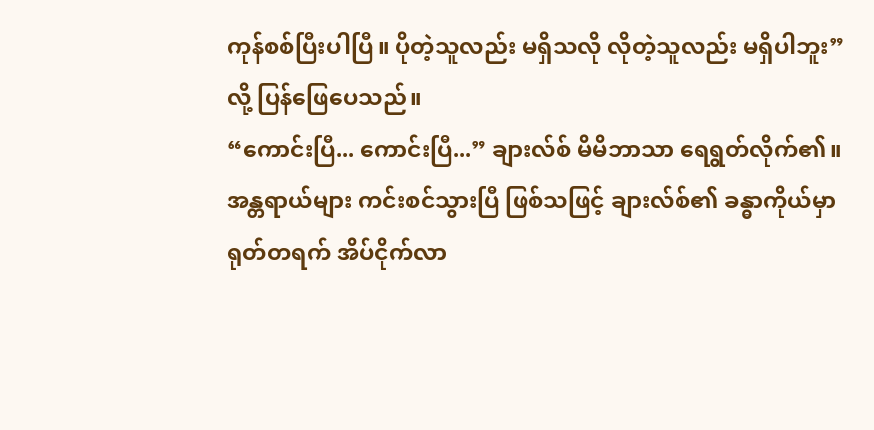ကုန်စစ်ပြီးပါပြီ။ ပိုတဲ့သူလည်း မရှိသလို လိုတဲ့သူလည်း မရှိပါဘူး” လို့ ပြန်ဖြေပေသည်။
“ကောင်းပြီ... ကောင်းပြီ...” ချားလ်စ် မိမိဘာသာ ရေရွတ်လိုက်၏။
အန္တရာယ်များ ကင်းစင်သွားပြီ ဖြစ်သဖြင့် ချားလ်စ်၏ ခန္ဓာကိုယ်မှာ ရုတ်တရက် အိပ်ငိုက်လာ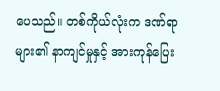ပေသည်။ တစ်ကိုယ်လုံးက ဒဏ်ရာများ၏ နာကျင်မှုနှင့် အားကုန်ပြေး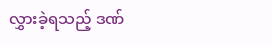လွှားခဲ့ရသည့် ဒဏ်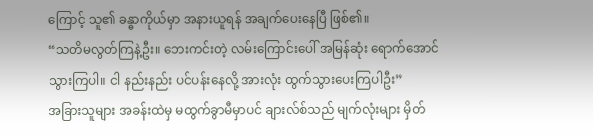ကြောင့် သူ၏ ခန္ဓာကိုယ်မှာ အနားယူရန် အချက်ပေးနေပြီ ဖြစ်၏။
“သတိမလွတ်ကြနဲ့ဦး။ ဘေးကင်းတဲ့ လမ်းကြောင်းပေါ် အမြန်ဆုံး ရောက်အောင် သွားကြပါ။ ငါ နည်းနည်း ပင်ပန်းနေလို့ အားလုံး ထွက်သွားပေးကြပါဦး”
အခြားသူများ အခန်းထဲမှ မထွက်ခွာမီမှာပင် ချားလ်စ်သည် မျက်လုံးများ မှိတ်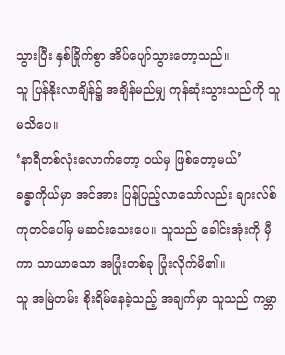သွားပြီး နှစ်ခြိုက်စွာ အိပ်ပျော်သွားတော့သည်။
သူ ပြန်နိုးလာချိန်၌ အချိန်မည်မျှ ကုန်ဆုံးသွားသည်ကို သူ မသိပေ။
‘နာရီတစ်လုံးလောက်တော့ ဝယ်မှ ဖြစ်တော့မယ်’
ခန္ဓာကိုယ်မှာ အင်အား ပြန်ပြည့်လာသော်လည်း ချားလ်စ် ကုတင်ပေါ်မှ မဆင်းသေးပေ။ သူသည် ခေါင်းအုံးကို မှီကာ သာယာသော အပြုံးတစ်ခု ပြုံးလိုက်မိ၏။
သူ အမြဲတမ်း စိုးရိမ်နေခဲ့သည့် အချက်မှာ သူသည် ကမ္ဘာ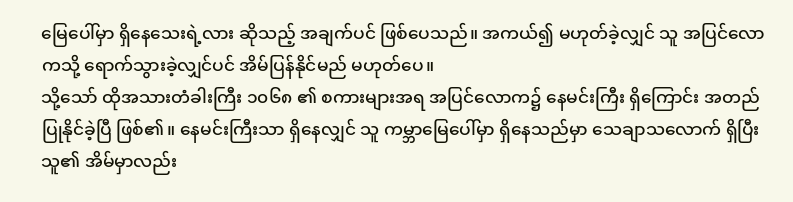မြေပေါ်မှာ ရှိနေသေးရဲ့လား ဆိုသည့် အချက်ပင် ဖြစ်ပေသည်။ အကယ်၍ မဟုတ်ခဲ့လျှင် သူ အပြင်လောကသို့ ရောက်သွားခဲ့လျှင်ပင် အိမ်ပြန်နိုင်မည် မဟုတ်ပေ။
သို့သော် ထိုအသားတံခါးကြီး ၁၀၆၈ ၏ စကားများအရ အပြင်လောက၌ နေမင်းကြီး ရှိကြောင်း အတည်ပြုနိုင်ခဲ့ပြီ ဖြစ်၏။ နေမင်းကြီးသာ ရှိနေလျှင် သူ ကမ္ဘာမြေပေါ်မှာ ရှိနေသည်မှာ သေချာသလောက် ရှိပြီး သူ၏ အိမ်မှာလည်း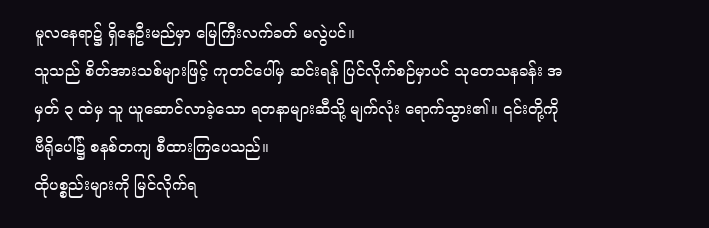မူလနေရာ၌ ရှိနေဦးမည်မှာ မြေကြီးလက်ခတ် မလွဲပင်။
သူသည် စိတ်အားသစ်များဖြင့် ကုတင်ပေါ်မှ ဆင်းရန် ပြင်လိုက်စဉ်မှာပင် သုတေသနခန်း အမှတ် ၃ ထဲမှ သူ ယူဆောင်လာခဲ့သော ရတနာများဆီသို့ မျက်လုံး ရောက်သွား၏။ ၎င်းတို့ကို ဗီရိုပေါ်၌ စနစ်တကျ စီထားကြပေသည်။
ထိုပစ္စည်းများကို မြင်လိုက်ရ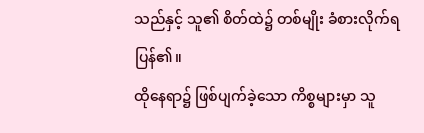သည်နှင့် သူ၏ စိတ်ထဲ၌ တစ်မျိုး ခံစားလိုက်ရပြန်၏။
ထိုနေရာ၌ ဖြစ်ပျက်ခဲ့သော ကိစ္စများမှာ သူ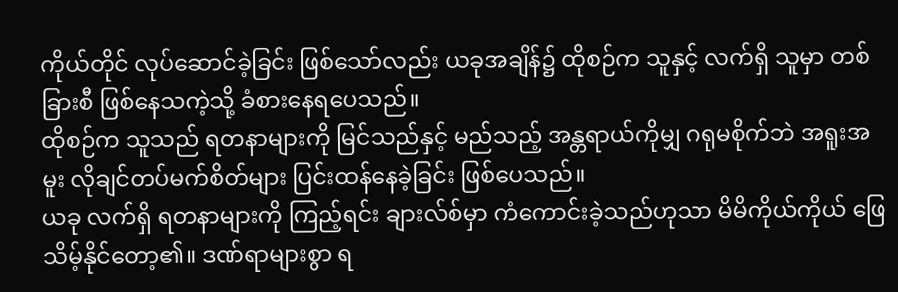ကိုယ်တိုင် လုပ်ဆောင်ခဲ့ခြင်း ဖြစ်သော်လည်း ယခုအချိန်၌ ထိုစဉ်က သူနှင့် လက်ရှိ သူမှာ တစ်ခြားစီ ဖြစ်နေသကဲ့သို့ ခံစားနေရပေသည်။
ထိုစဉ်က သူသည် ရတနာများကို မြင်သည်နှင့် မည်သည့် အန္တရာယ်ကိုမျှ ဂရုမစိုက်ဘဲ အရူးအမူး လိုချင်တပ်မက်စိတ်များ ပြင်းထန်နေခဲ့ခြင်း ဖြစ်ပေသည်။
ယခု လက်ရှိ ရတနာများကို ကြည့်ရင်း ချားလ်စ်မှာ ကံကောင်းခဲ့သည်ဟုသာ မိမိကိုယ်ကိုယ် ဖြေသိမ့်နိုင်တော့၏။ ဒဏ်ရာများစွာ ရ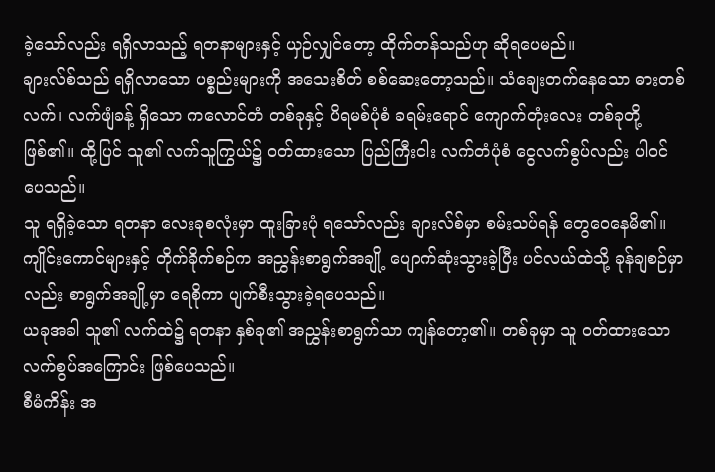ခဲ့သော်လည်း ရရှိလာသည့် ရတနာများနှင့် ယှဉ်လျှင်တော့ ထိုက်တန်သည်ဟု ဆိုရပေမည်။
ချားလ်စ်သည် ရရှိလာသော ပစ္စည်းများကို အသေးစိတ် စစ်ဆေးတော့သည်။ သံချေးတက်နေသော ဓားတစ်လက်၊ လက်ဖျံခန့် ရှိသော ကလောင်တံ တစ်ခုနှင့် ပိရမစ်ပုံစံ ခရမ်းရောင် ကျောက်တုံးလေး တစ်ခုတို့ ဖြစ်၏။ ထို့ပြင် သူ၏ လက်သူကြွယ်၌ ဝတ်ထားသော ပြည်ကြီးငါး လက်တံပုံစံ ငွေလက်စွပ်လည်း ပါဝင်ပေသည်။
သူ ရရှိခဲ့သော ရတနာ လေးခုစလုံးမှာ ထူးခြားပုံ ရသော်လည်း ချားလ်စ်မှာ စမ်းသပ်ရန် တွေဝေနေမိ၏။
ကျိုင်းကောင်များနှင့် တိုက်ခိုက်စဉ်က အညွှန်းစာရွက်အချို့ ပျောက်ဆုံးသွားခဲ့ပြီး ပင်လယ်ထဲသို့ ခုန်ချစဉ်မှာလည်း စာရွက်အချို့မှာ ရေစိုကာ ပျက်စီးသွားခဲ့ရပေသည်။
ယခုအခါ သူ၏ လက်ထဲ၌ ရတနာ နှစ်ခု၏ အညွှန်းစာရွက်သာ ကျန်တော့၏။ တစ်ခုမှာ သူ ဝတ်ထားသော လက်စွပ်အကြောင်း ဖြစ်ပေသည်။
စီမံကိန်း အ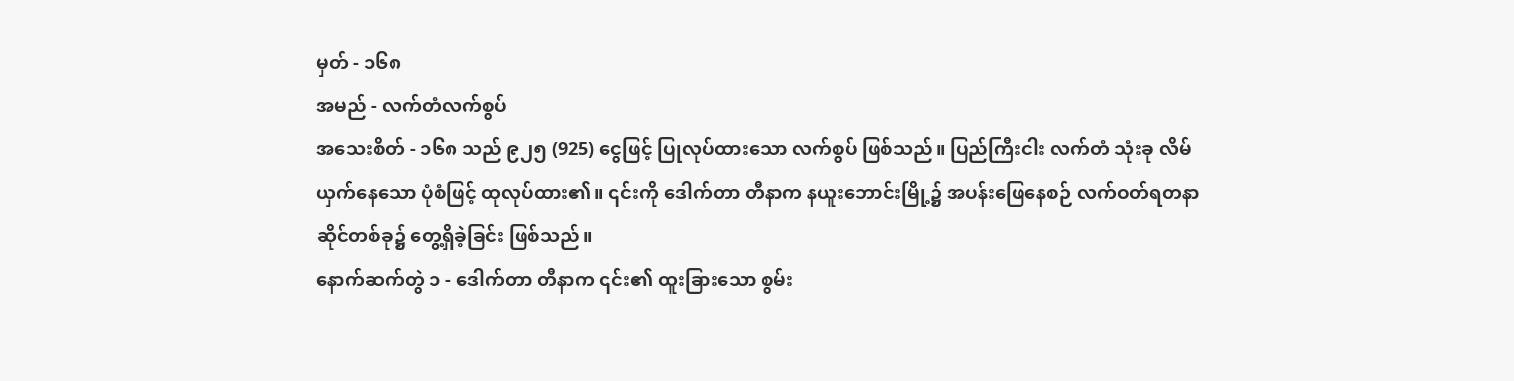မှတ် - ၁၆၈
အမည် - လက်တံလက်စွပ်
အသေးစိတ် - ၁၆၈ သည် ၉၂၅ (925) ငွေဖြင့် ပြုလုပ်ထားသော လက်စွပ် ဖြစ်သည်။ ပြည်ကြီးငါး လက်တံ သုံးခု လိမ်ယှက်နေသော ပုံစံဖြင့် ထုလုပ်ထား၏။ ၎င်းကို ဒေါက်တာ တီနာက နယူးဘောင်းမြို့၌ အပန်းဖြေနေစဉ် လက်ဝတ်ရတနာ ဆိုင်တစ်ခု၌ တွေ့ရှိခဲ့ခြင်း ဖြစ်သည်။
နောက်ဆက်တွဲ ၁ - ဒေါက်တာ တီနာက ၎င်း၏ ထူးခြားသော စွမ်း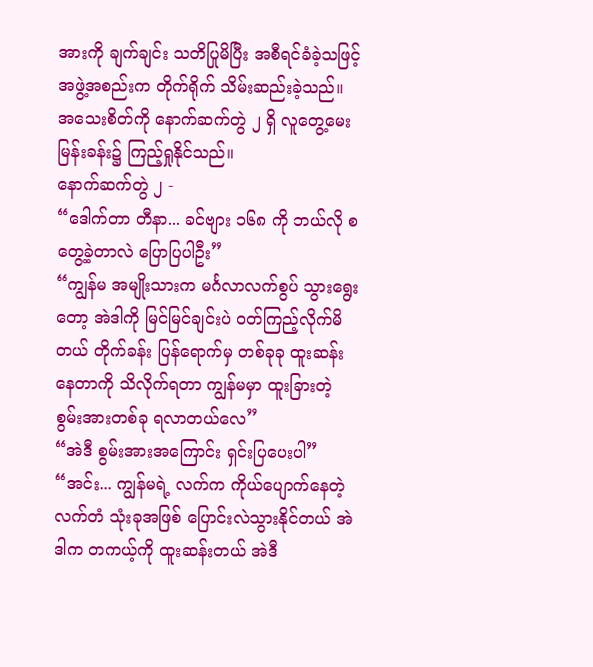အားကို ချက်ချင်း သတိပြုမိပြီး အစီရင်ခံခဲ့သဖြင့် အဖွဲ့အစည်းက တိုက်ရိုက် သိမ်းဆည်းခဲ့သည်။ အသေးစိတ်ကို နောက်ဆက်တွဲ ၂ ရှိ လူတွေ့မေးမြန်းခန်း၌ ကြည့်ရှုနိုင်သည်။
နောက်ဆက်တွဲ ၂ -
“ဒေါက်တာ တီနာ... ခင်ဗျား ၁၆၈ ကို ဘယ်လို စတွေ့ခဲ့တာလဲ ပြောပြပါဦး”
“ကျွန်မ အမျိုးသားက မင်္ဂလာလက်စွပ် သွားရွေးတော့ အဲဒါကို မြင်မြင်ချင်းပဲ ဝတ်ကြည့်လိုက်မိတယ် တိုက်ခန်း ပြန်ရောက်မှ တစ်ခုခု ထူးဆန်းနေတာကို သိလိုက်ရတာ ကျွန်မမှာ ထူးခြားတဲ့ စွမ်းအားတစ်ခု ရလာတယ်လေ”
“အဲဒီ စွမ်းအားအကြောင်း ရှင်းပြပေးပါ”
“အင်း... ကျွန်မရဲ့ လက်က ကိုယ်ပျောက်နေတဲ့ လက်တံ သုံးခုအဖြစ် ပြောင်းလဲသွားနိုင်တယ် အဲဒါက တကယ့်ကို ထူးဆန်းတယ် အဲဒီ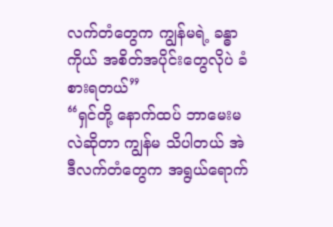လက်တံတွေက ကျွန်မရဲ့ ခန္ဓာကိုယ် အစိတ်အပိုင်းတွေလိုပဲ ခံစားရတယ်”
“ရှင်တို့ နောက်ထပ် ဘာမေးမလဲဆိုတာ ကျွန်မ သိပါတယ် အဲဒီလက်တံတွေက အရွယ်ရောက်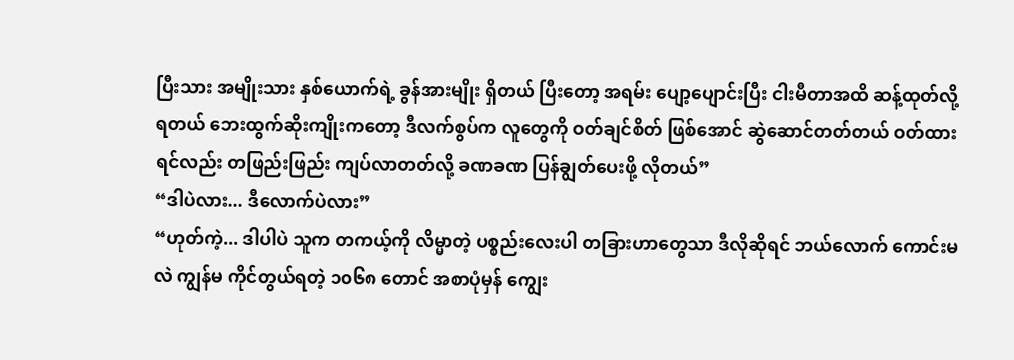ပြီးသား အမျိုးသား နှစ်ယောက်ရဲ့ ခွန်အားမျိုး ရှိတယ် ပြီးတော့ အရမ်း ပျော့ပျောင်းပြီး ငါးမီတာအထိ ဆန့်ထုတ်လို့ ရတယ် ဘေးထွက်ဆိုးကျိုးကတော့ ဒီလက်စွပ်က လူတွေကို ဝတ်ချင်စိတ် ဖြစ်အောင် ဆွဲဆောင်တတ်တယ် ဝတ်ထားရင်လည်း တဖြည်းဖြည်း ကျပ်လာတတ်လို့ ခဏခဏ ပြန်ချွတ်ပေးဖို့ လိုတယ်”
“ဒါပဲလား... ဒီလောက်ပဲလား”
“ဟုတ်ကဲ့... ဒါပါပဲ သူက တကယ့်ကို လိမ္မာတဲ့ ပစ္စည်းလေးပါ တခြားဟာတွေသာ ဒီလိုဆိုရင် ဘယ်လောက် ကောင်းမလဲ ကျွန်မ ကိုင်တွယ်ရတဲ့ ၁၀၆၈ တောင် အစာပုံမှန် ကျွေး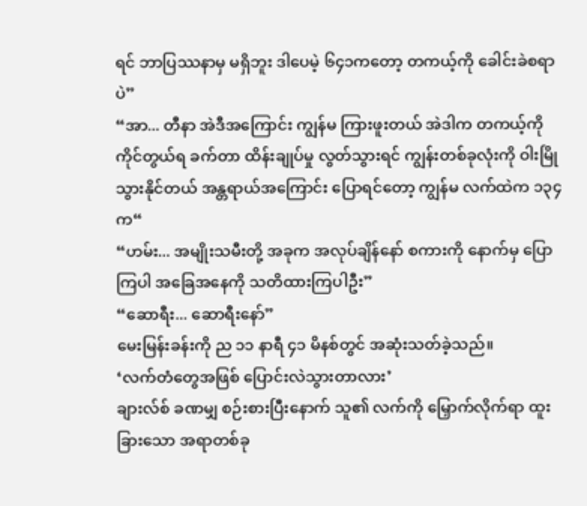ရင် ဘာပြဿနာမှ မရှိဘူး ဒါပေမဲ့ ၆၄၁ကတော့ တကယ့်ကို ခေါင်းခဲစရာပဲ”
“အာ... တီနာ အဲဒီအကြောင်း ကျွန်မ ကြားဖူးတယ် အဲဒါက တကယ့်ကို ကိုင်တွယ်ရ ခက်တာ ထိန်းချုပ်မှု လွတ်သွားရင် ကျွန်းတစ်ခုလုံးကို ဝါးမြိုသွားနိုင်တယ် အန္တရာယ်အကြောင်း ပြောရင်တော့ ကျွန်မ လက်ထဲက ၁၃၄ က“
“ဟမ်း... အမျိုးသမီးတို့ အခုက အလုပ်ချိန်နော် စကားကို နောက်မှ ပြောကြပါ အခြေအနေကို သတိထားကြပါဦး”
“ဆောရီး... ဆောရီးနော်”
မေးမြန်းခန်းကို ည ၁၁ နာရီ ၄၁ မိနစ်တွင် အဆုံးသတ်ခဲ့သည်။
‘လက်တံတွေအဖြစ် ပြောင်းလဲသွားတာလား’
ချားလ်စ် ခဏမျှ စဉ်းစားပြီးနောက် သူ၏ လက်ကို မြှောက်လိုက်ရာ ထူးခြားသော အရာတစ်ခု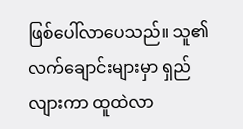ဖြစ်ပေါ်လာပေသည်။ သူ၏ လက်ချောင်းများမှာ ရှည်လျားကာ ထူထဲလာ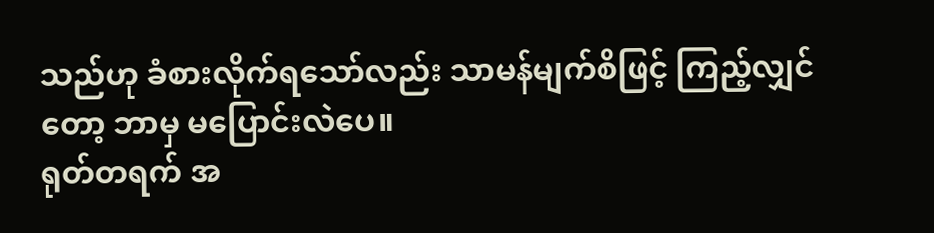သည်ဟု ခံစားလိုက်ရသော်လည်း သာမန်မျက်စိဖြင့် ကြည့်လျှင်တော့ ဘာမှ မပြောင်းလဲပေ။
ရုတ်တရက် အ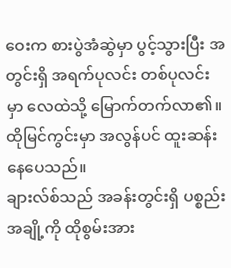ဝေးက စားပွဲအံဆွဲမှာ ပွင့်သွားပြီး အတွင်းရှိ အရက်ပုလင်း တစ်ပုလင်းမှာ လေထဲသို့ မြောက်တက်လာ၏။ ထိုမြင်ကွင်းမှာ အလွန်ပင် ထူးဆန်းနေပေသည်။
ချားလ်စ်သည် အခန်းတွင်းရှိ ပစ္စည်းအချို့ကို ထိုစွမ်းအား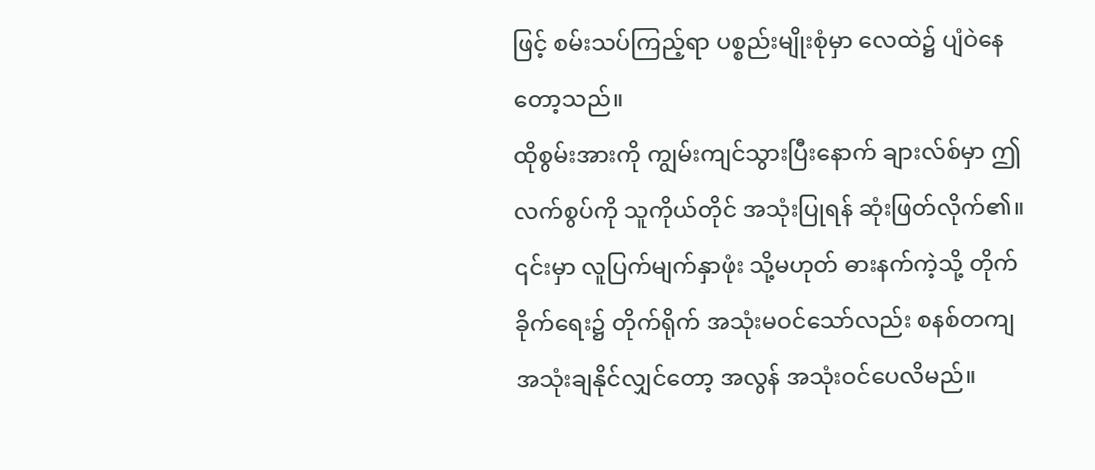ဖြင့် စမ်းသပ်ကြည့်ရာ ပစ္စည်းမျိုးစုံမှာ လေထဲ၌ ပျံဝဲနေတော့သည်။
ထိုစွမ်းအားကို ကျွမ်းကျင်သွားပြီးနောက် ချားလ်စ်မှာ ဤလက်စွပ်ကို သူကိုယ်တိုင် အသုံးပြုရန် ဆုံးဖြတ်လိုက်၏။ ၎င်းမှာ လူပြက်မျက်နှာဖုံး သို့မဟုတ် ဓားနက်ကဲ့သို့ တိုက်ခိုက်ရေး၌ တိုက်ရိုက် အသုံးမဝင်သော်လည်း စနစ်တကျ အသုံးချနိုင်လျှင်တော့ အလွန် အသုံးဝင်ပေလိမည်။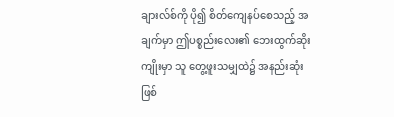ချားလ်စ်ကို ပို၍ စိတ်ကျေနပ်စေသည့် အချက်မှာ ဤပစ္စည်းလေး၏ ဘေးထွက်ဆိုးကျိုးမှာ သူ တွေ့ဖူးသမျှထဲ၌ အနည်းဆုံး ဖြစ်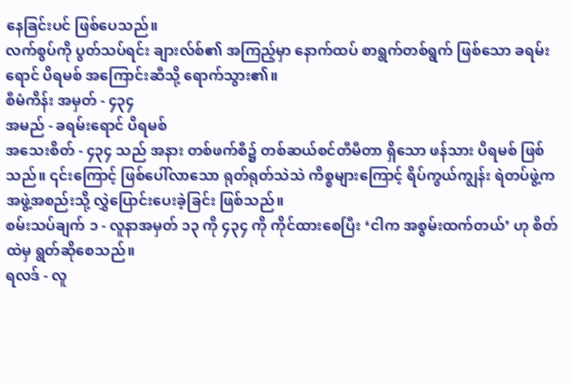နေခြင်းပင် ဖြစ်ပေသည်။
လက်စွပ်ကို ပွတ်သပ်ရင်း ချားလ်စ်၏ အကြည့်မှာ နောက်ထပ် စာရွက်တစ်ရွက် ဖြစ်သော ခရမ်းရောင် ပိရမစ် အကြောင်းဆီသို့ ရောက်သွား၏။
စီမံကိန်း အမှတ် - ၄၃၄
အမည် - ခရမ်းရောင် ပိရမစ်
အသေးစိတ် - ၄၃၄ သည် အနား တစ်ဖက်စီ၌ တစ်ဆယ်စင်တီမီတာ ရှိသော ဖန်သား ပိရမစ် ဖြစ်သည်။ ၎င်းကြောင့် ဖြစ်ပေါ်လာသော ရုတ်ရုတ်သဲသဲ ကိစ္စများကြောင့် ရိပ်ကွယ်ကျွန်း ရဲတပ်ဖွဲ့က အဖွဲ့အစည်းသို့ လွှဲပြောင်းပေးခဲ့ခြင်း ဖြစ်သည်။
စမ်းသပ်ချက် ၁ - လူနာအမှတ် ၁၃ ကို ၄၃၄ ကို ကိုင်ထားစေပြီး ‘ငါက အစွမ်းထက်တယ်’ ဟု စိတ်ထဲမှ ရွတ်ဆိုစေသည်။
ရလဒ် - လူ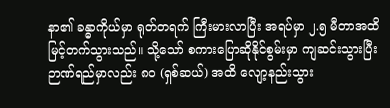နာ၏ ခန္ဓာကိုယ်မှာ ရုတ်တရက် ကြီးမားလာပြီး အရပ်မှာ ၂.၅ မီတာအထိ မြင့်တက်သွားသည်။ သို့သော် စကားပြောဆိုနိုင်စွမ်းမှာ ကျဆင်းသွားပြီး ဉာဏ်ရည်မှာလည်း ၈၀ (ရှစ်ဆယ်) အထိ လျော့နည်းသွား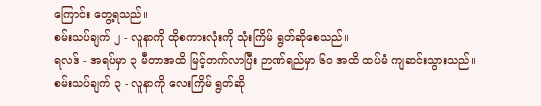ကြောင်း တွေ့ရသည်။
စမ်းသပ်ချက် ၂ - လူနာကို ထိုစကားလုံးကို သုံးကြိမ် ရွတ်ဆိုစေသည်။
ရလဒ် - အရပ်မှာ ၃ မီတာအထိ မြင့်တက်လာပြီး ဉာဏ်ရည်မှာ ၆၀ အထိ ထပ်မံ ကျဆင်းသွားသည်။
စမ်းသပ်ချက် ၃ - လူနာကို လေးကြိမ် ရွတ်ဆို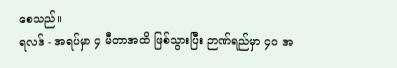စေသည်။
ရလဒ် - အရပ်မှာ ၄ မီတာအထိ ဖြစ်သွားပြီး ဉာဏ်ရည်မှာ ၄၀ အ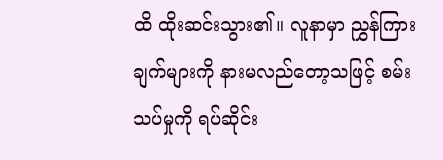ထိ ထိုးဆင်းသွား၏။ လူနာမှာ ညွှန်ကြားချက်များကို နားမလည်တော့သဖြင့် စမ်းသပ်မှုကို ရပ်ဆိုင်း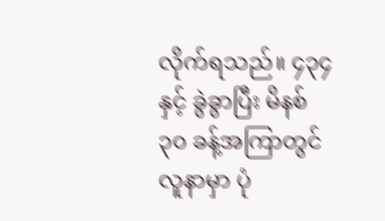လိုက်ရသည်။ ၄၃၄ နှင့် ခွဲခွာပြီး မိနစ် ၃၀ ခန့်အကြာတွင် လူနာမှာ ပုံ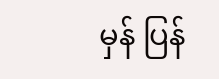မှန် ပြန်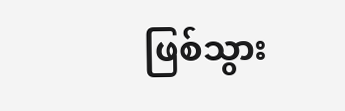ဖြစ်သွား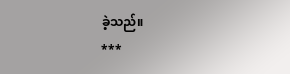ခဲ့သည်။
***